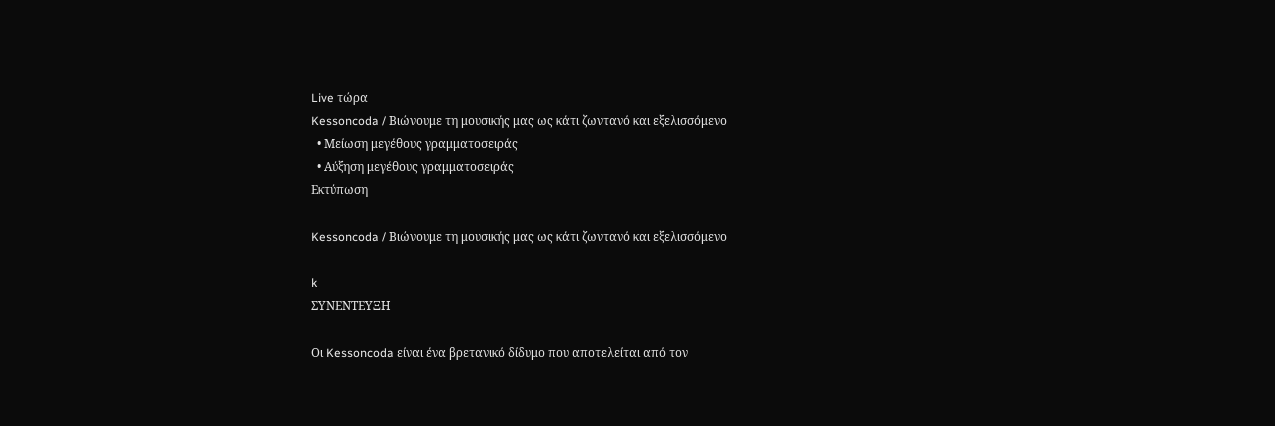Live τώρα
Kessoncoda / Βιώνουμε τη μουσικής μας ως κάτι ζωντανό και εξελισσόμενο
  • Μείωση μεγέθους γραμματοσειράς
  • Αύξηση μεγέθους γραμματοσειράς
Εκτύπωση

Kessoncoda / Βιώνουμε τη μουσικής μας ως κάτι ζωντανό και εξελισσόμενο

k
ΣΥΝΕΝΤΕΥΞΗ

Οι Kessoncoda είναι ένα βρετανικό δίδυμο που αποτελείται από τον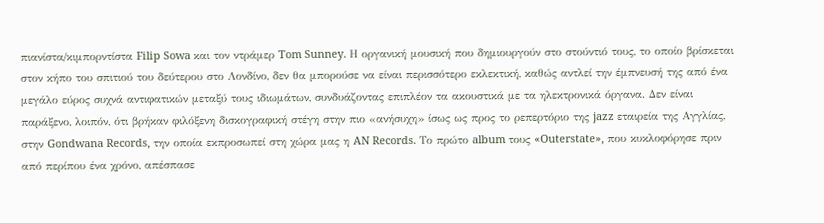πιανίστα/κιμπορντίστα Filip Sowa και τον ντράμερ Tom Sunney. Η οργανική μουσική που δημιουργούν στο στούντιό τους, το οποίο βρίσκεται στον κήπο του σπιτιού του δεύτερου στο Λονδίνο, δεν θα μπορούσε να είναι περισσότερο εκλεκτική, καθώς αντλεί την έμπνευσή της από ένα μεγάλο εύρος συχνά αντιφατικών μεταξύ τους ιδιωμάτων, συνδυάζοντας επιπλέον τα ακουστικά με τα ηλεκτρονικά όργανα. Δεν είναι παράξενο, λοιπόν, ότι βρήκαν φιλόξενη δισκογραφική στέγη στην πιο «ανήσυχη» ίσως ως προς το ρεπερτόριο της jazz εταιρεία της Αγγλίας, στην Gondwana Records, την οποία εκπροσωπεί στη χώρα μας η AN Records. Το πρώτο album τους «Outerstate», που κυκλοφόρησε πριν από περίπου ένα χρόνο, απέσπασε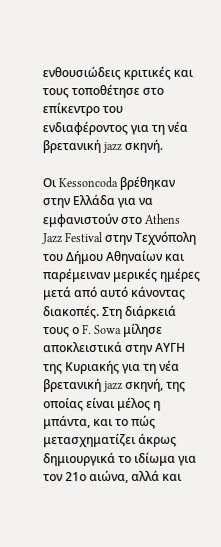ενθουσιώδεις κριτικές και τους τοποθέτησε στο επίκεντρο του ενδιαφέροντος για τη νέα βρετανική jazz σκηνή.

Οι Kessoncoda βρέθηκαν στην Ελλάδα για να εμφανιστούν στο Athens Jazz Festival στην Τεχνόπολη του Δήμου Αθηναίων και παρέμειναν μερικές ημέρες μετά από αυτό κάνοντας διακοπές. Στη διάρκειά τους ο F. Sowa μίλησε αποκλειστικά στην ΑΥΓΗ της Κυριακής για τη νέα βρετανική jazz σκηνή, της οποίας είναι μέλος η μπάντα, και το πώς μετασχηματίζει άκρως δημιουργικά το ιδίωμα για τον 21ο αιώνα, αλλά και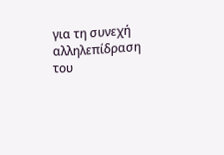για τη συνεχή αλληλεπίδραση του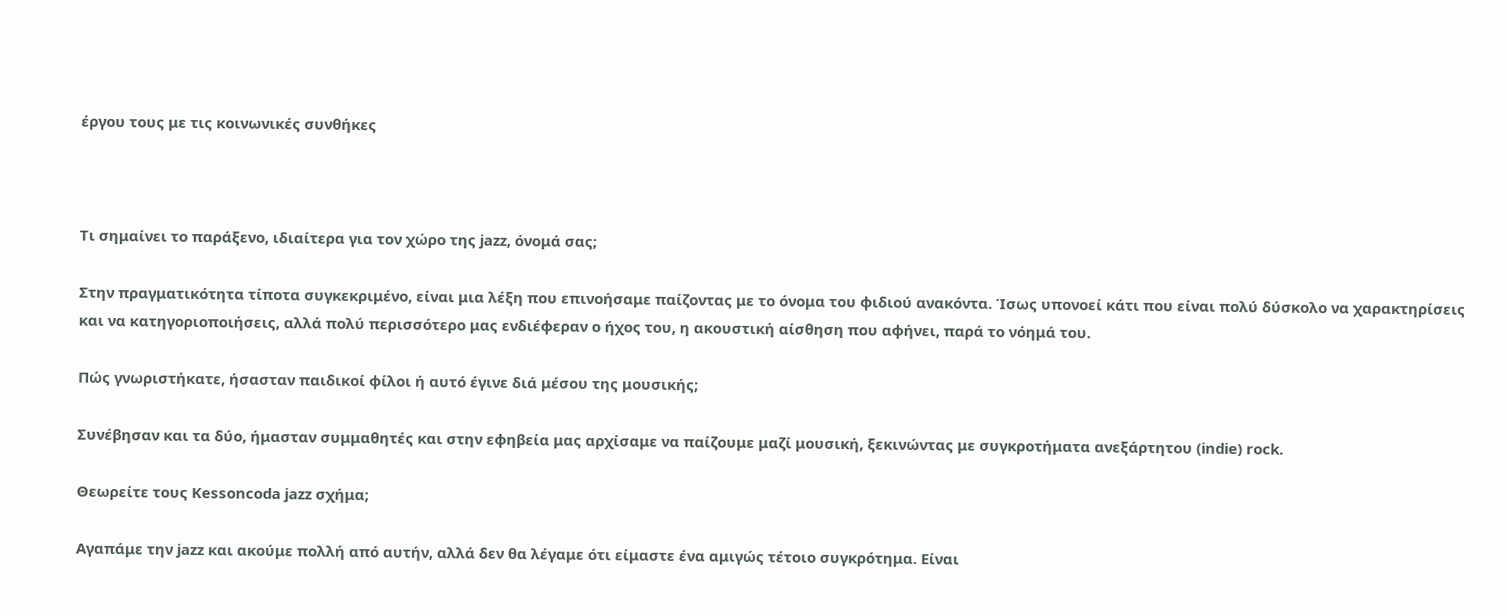έργου τους με τις κοινωνικές συνθήκες



Τι σημαίνει το παράξενο, ιδιαίτερα για τον χώρο της jazz, όνομά σας;

Στην πραγματικότητα τίποτα συγκεκριμένο, είναι μια λέξη που επινοήσαμε παίζοντας με το όνομα του φιδιού ανακόντα. Ίσως υπονοεί κάτι που είναι πολύ δύσκολο να χαρακτηρίσεις και να κατηγοριοποιήσεις, αλλά πολύ περισσότερο μας ενδιέφεραν ο ήχος του, η ακουστική αίσθηση που αφήνει, παρά το νόημά του.

Πώς γνωριστήκατε, ήσασταν παιδικοί φίλοι ή αυτό έγινε διά μέσου της μουσικής;

Συνέβησαν και τα δύο, ήμασταν συμμαθητές και στην εφηβεία μας αρχίσαμε να παίζουμε μαζί μουσική, ξεκινώντας με συγκροτήματα ανεξάρτητου (indie) rock.

Θεωρείτε τους Kessoncoda jazz σχήμα;

Αγαπάμε την jazz και ακούμε πολλή από αυτήν, αλλά δεν θα λέγαμε ότι είμαστε ένα αμιγώς τέτοιο συγκρότημα. Είναι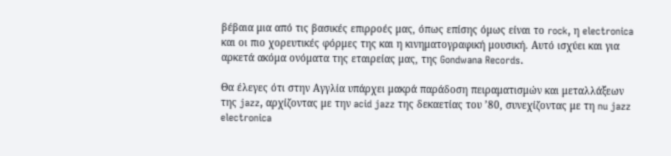βέβαια μια από τις βασικές επιρροές μας, όπως επίσης όμως είναι το rock, η electronica και οι πιο χορευτικές φόρμες της και η κινηματογραφική μουσική. Αυτό ισχύει και για αρκετά ακόμα ονόματα της εταιρείας μας, της Gondwana Records.

Θα έλεγες ότι στην Αγγλία υπάρχει μακρά παράδοση πειραματισμών και μεταλλάξεων της jazz, αρχίζοντας με την acid jazz της δεκαετίας του ’80, συνεχίζοντας με τη nu jazz electronica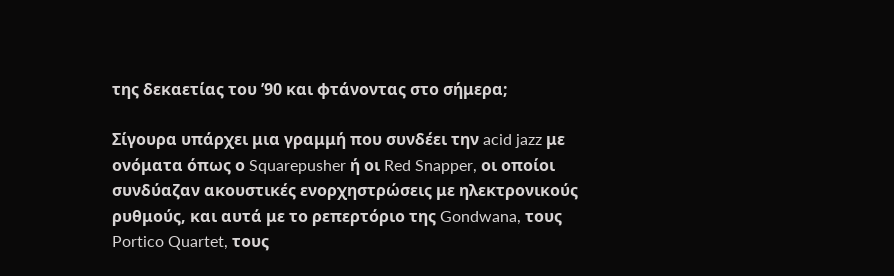της δεκαετίας του ’90 και φτάνοντας στο σήμερα;

Σίγουρα υπάρχει μια γραμμή που συνδέει την acid jazz με ονόματα όπως ο Squarepusher ή οι Red Snapper, οι οποίοι συνδύαζαν ακουστικές ενορχηστρώσεις με ηλεκτρονικούς ρυθμούς, και αυτά με το ρεπερτόριο της Gondwana, τους Portico Quartet, τους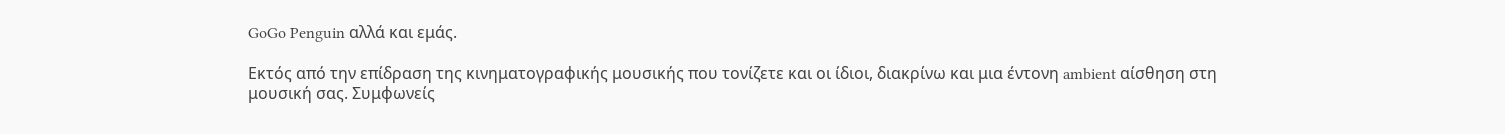GoGo Penguin αλλά και εμάς.

Εκτός από την επίδραση της κινηματογραφικής μουσικής που τονίζετε και οι ίδιοι, διακρίνω και μια έντονη ambient αίσθηση στη μουσική σας. Συμφωνείς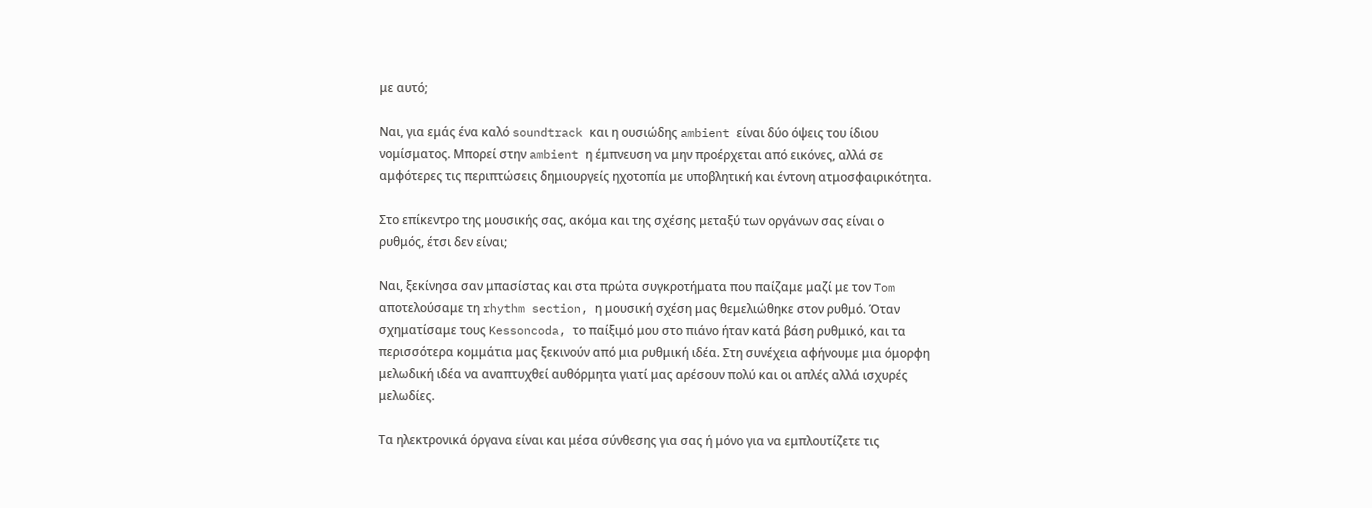με αυτό;

Ναι, για εμάς ένα καλό soundtrack και η ουσιώδης ambient είναι δύο όψεις του ίδιου νομίσματος. Μπορεί στην ambient η έμπνευση να μην προέρχεται από εικόνες, αλλά σε αμφότερες τις περιπτώσεις δημιουργείς ηχοτοπία με υποβλητική και έντονη ατμοσφαιρικότητα.

Στο επίκεντρο της μουσικής σας, ακόμα και της σχέσης μεταξύ των οργάνων σας είναι ο ρυθμός, έτσι δεν είναι;

Ναι, ξεκίνησα σαν μπασίστας και στα πρώτα συγκροτήματα που παίζαμε μαζί με τον Tom αποτελούσαμε τη rhythm section, η μουσική σχέση μας θεμελιώθηκε στον ρυθμό. Όταν σχηματίσαμε τους Kessoncoda, το παίξιμό μου στο πιάνο ήταν κατά βάση ρυθμικό, και τα περισσότερα κομμάτια μας ξεκινούν από μια ρυθμική ιδέα. Στη συνέχεια αφήνουμε μια όμορφη μελωδική ιδέα να αναπτυχθεί αυθόρμητα γιατί μας αρέσουν πολύ και οι απλές αλλά ισχυρές μελωδίες.

Τα ηλεκτρονικά όργανα είναι και μέσα σύνθεσης για σας ή μόνο για να εμπλουτίζετε τις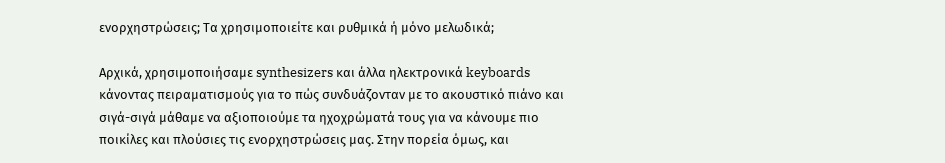ενορχηστρώσεις; Τα χρησιμοποιείτε και ρυθμικά ή μόνο μελωδικά;

Αρχικά, χρησιμοποιήσαμε synthesizers και άλλα ηλεκτρονικά keyboards κάνοντας πειραματισμούς για το πώς συνδυάζονταν με το ακουστικό πιάνο και σιγά-σιγά μάθαμε να αξιοποιούμε τα ηχοχρώματά τους για να κάνουμε πιο ποικίλες και πλούσιες τις ενορχηστρώσεις μας. Στην πορεία όμως, και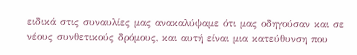ειδικά στις συναυλίες μας ανακαλύψαμε ότι μας οδηγούσαν και σε νέους συνθετικούς δρόμους, και αυτή είναι μια κατεύθυνση που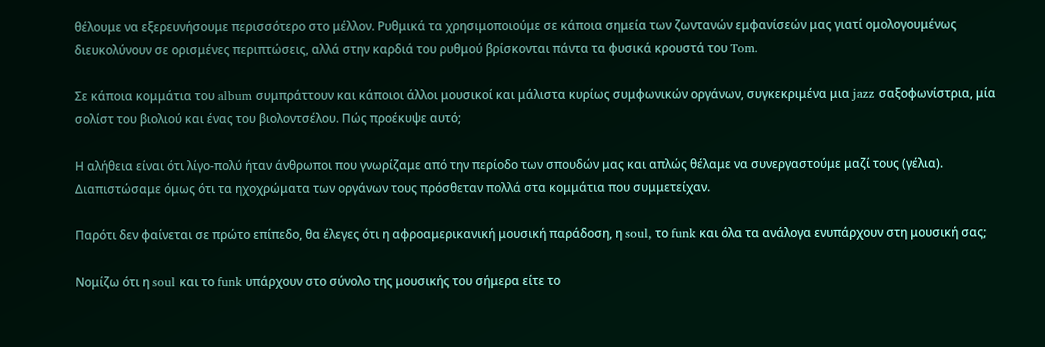θέλουμε να εξερευνήσουμε περισσότερο στο μέλλον. Ρυθμικά τα χρησιμοποιούμε σε κάποια σημεία των ζωντανών εμφανίσεών μας γιατί ομολογουμένως διευκολύνουν σε ορισμένες περιπτώσεις, αλλά στην καρδιά του ρυθμού βρίσκονται πάντα τα φυσικά κρουστά του Tom.

Σε κάποια κομμάτια του album συμπράττουν και κάποιοι άλλοι μουσικοί και μάλιστα κυρίως συμφωνικών οργάνων, συγκεκριμένα μια jazz σαξοφωνίστρια, μία σολίστ του βιολιού και ένας του βιολοντσέλου. Πώς προέκυψε αυτό;

Η αλήθεια είναι ότι λίγο-πολύ ήταν άνθρωποι που γνωρίζαμε από την περίοδο των σπουδών μας και απλώς θέλαμε να συνεργαστούμε μαζί τους (γέλια). Διαπιστώσαμε όμως ότι τα ηχοχρώματα των οργάνων τους πρόσθεταν πολλά στα κομμάτια που συμμετείχαν.

Παρότι δεν φαίνεται σε πρώτο επίπεδο, θα έλεγες ότι η αφροαμερικανική μουσική παράδοση, η soul, το funk και όλα τα ανάλογα ενυπάρχουν στη μουσική σας;

Νομίζω ότι η soul και το funk υπάρχουν στο σύνολο της μουσικής του σήμερα είτε το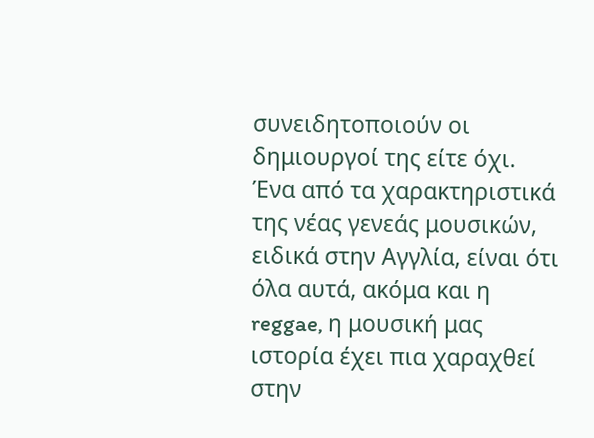συνειδητοποιούν οι δημιουργοί της είτε όχι. Ένα από τα χαρακτηριστικά της νέας γενεάς μουσικών, ειδικά στην Αγγλία, είναι ότι όλα αυτά, ακόμα και η reggae, η μουσική μας ιστορία έχει πια χαραχθεί στην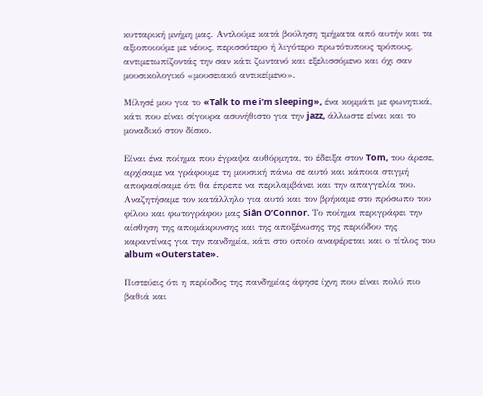κυτταρική μνήμη μας. Αντλούμε κατά βούληση τμήματα από αυτήν και τα αξιοποιούμε με νέους, περισσότερο ή λιγότερο πρωτότυπους τρόπους, αντιμετωπίζοντάς την σαν κάτι ζωντανό και εξελισσόμενο και όχι σαν μουσικολογικό «μουσειακό αντικείμενο».

Μίλησέ μου για το «Talk to me i’m sleeping», ένα κομμάτι με φωνητικά, κάτι που είναι σίγουρα ασυνήθιστο για την jazz, άλλωστε είναι και το μοναδικό στον δίσκο.

Είναι ένα ποίημα που έγραψα αυθόρμητα, το έδειξα στον Tom, του άρεσε, αρχίσαμε να γράφουμε τη μουσική πάνω σε αυτό και κάποια στιγμή αποφασίσαμε ότι θα έπρεπε να περιλαμβάνει και την απαγγελία του. Αναζητήσαμε τον κατάλληλο για αυτό και τον βρήκαμε στο πρόσωπο του φίλου και φωτογράφου μας Siân O’Connor. Το ποίημα περιγράφει την αίσθηση της απομάκρυνσης και της αποξένωσης της περιόδου της καραντίνας για την πανδημία, κάτι στο οποίο αναφέρεται και ο τίτλος του album «Outerstate».

Πιστεύεις ότι η περίοδος της πανδημίας άφησε ίχνη που είναι πολύ πιο βαθιά και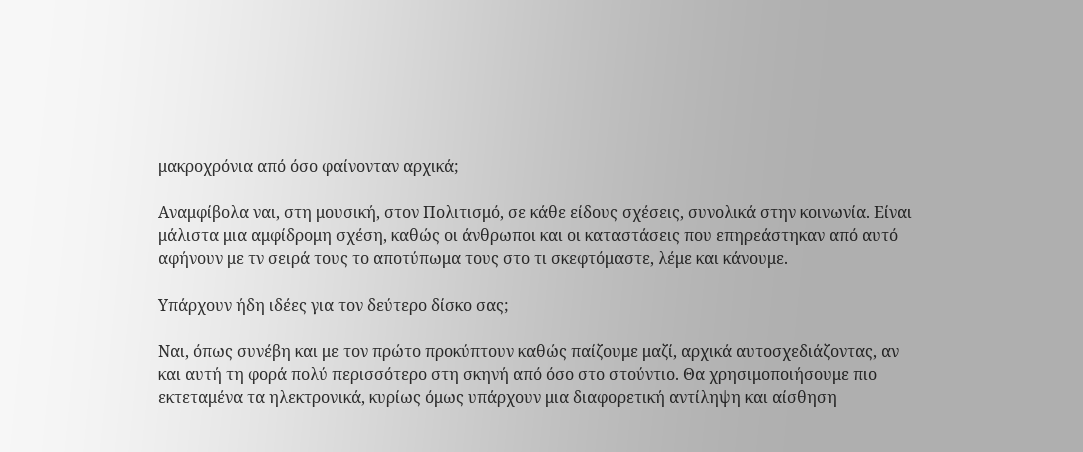μακροχρόνια από όσο φαίνονταν αρχικά;

Αναμφίβολα ναι, στη μουσική, στον Πολιτισμό, σε κάθε είδους σχέσεις, συνολικά στην κοινωνία. Είναι μάλιστα μια αμφίδρομη σχέση, καθώς οι άνθρωποι και οι καταστάσεις που επηρεάστηκαν από αυτό αφήνουν με τν σειρά τους το αποτύπωμα τους στο τι σκεφτόμαστε, λέμε και κάνουμε.

Υπάρχουν ήδη ιδέες για τον δεύτερο δίσκο σας;

Ναι, όπως συνέβη και με τον πρώτο προκύπτουν καθώς παίζουμε μαζί, αρχικά αυτοσχεδιάζοντας, αν και αυτή τη φορά πολύ περισσότερο στη σκηνή από όσο στο στούντιο. Θα χρησιμοποιήσουμε πιο εκτεταμένα τα ηλεκτρονικά, κυρίως όμως υπάρχουν μια διαφορετική αντίληψη και αίσθηση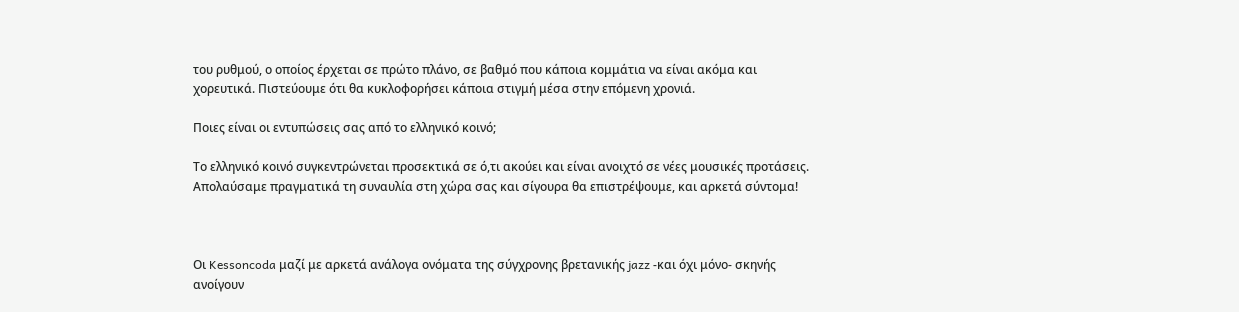του ρυθμού, ο οποίος έρχεται σε πρώτο πλάνο, σε βαθμό που κάποια κομμάτια να είναι ακόμα και χορευτικά. Πιστεύουμε ότι θα κυκλοφορήσει κάποια στιγμή μέσα στην επόμενη χρονιά.

Ποιες είναι οι εντυπώσεις σας από το ελληνικό κοινό;

Το ελληνικό κοινό συγκεντρώνεται προσεκτικά σε ό,τι ακούει και είναι ανοιχτό σε νέες μουσικές προτάσεις. Απολαύσαμε πραγματικά τη συναυλία στη χώρα σας και σίγουρα θα επιστρέψουμε, και αρκετά σύντομα!



Οι Kessoncoda μαζί με αρκετά ανάλογα ονόματα της σύγχρονης βρετανικής jazz -και όχι μόνο- σκηνής ανοίγουν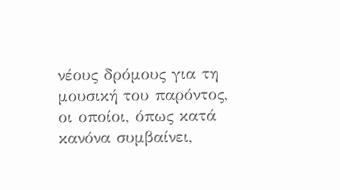νέους δρόμους για τη μουσική του παρόντος, οι οποίοι, όπως κατά κανόνα συμβαίνει,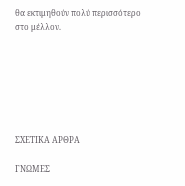θα εκτιμηθούν πολύ περισσότερο στο μέλλον.







ΣΧΕΤΙΚΑ ΑΡΘΡΑ

ΓΝΩΜΕΣ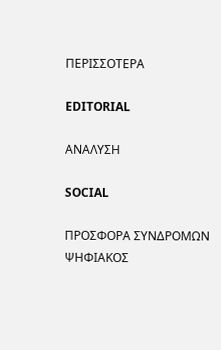ΠΕΡΙΣΣΟΤΕΡΑ

EDITORIAL

ΑΝΑΛΥΣΗ

SOCIAL

ΠΡΟΣΦΟΡΑ ΣΥΝΔΡΟΜΩΝ ΨΗΦΙΑΚΟΣ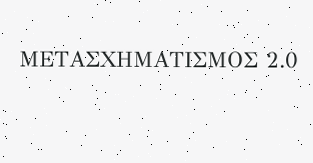ΜΕΤΑΣΧΗΜΑΤΙΣΜΟΣ 2.0